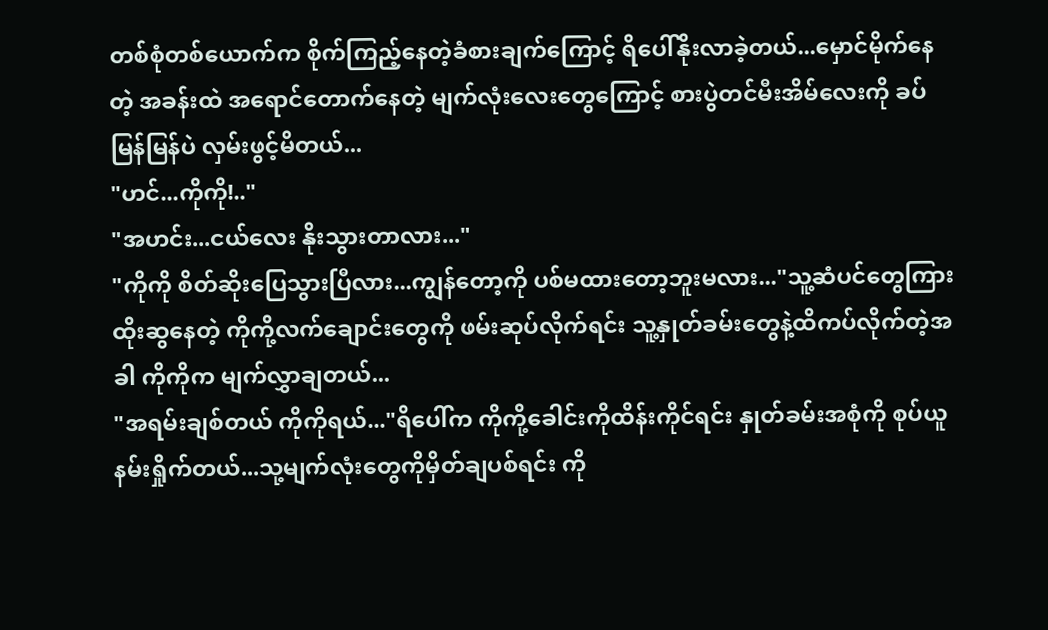တစ်စုံတစ်ယောက်က စိုက်ကြည့်နေတဲ့ခံစားချက်ကြောင့် ရိပေါ်နိုးလာခဲ့တယ်...မှောင်မိုက်နေတဲ့ အခန်းထဲ အရောင်တောက်နေတဲ့ မျက်လုံးလေးတွေကြောင့် စားပွဲတင်မီးအိမ်လေးကို ခပ်မြန်မြန်ပဲ လှမ်းဖွင့်မိတယ်...
"ဟင်...ကိုကို!.."
"အဟင်း...ငယ်လေး နိုးသွားတာလား..."
"ကိုကို စိတ်ဆိုးပြေသွားပြီလား...ကျွန်တော့ကို ပစ်မထားတော့ဘူးမလား..."သူ့ဆံပင်တွေကြားထိုးဆွနေတဲ့ ကိုကို့လက်ချောင်းတွေကို ဖမ်းဆုပ်လိုက်ရင်း သူ့နှုတ်ခမ်းတွေနဲ့ထိကပ်လိုက်တဲ့အခါ ကိုကိုက မျက်လွှာချတယ်...
"အရမ်းချစ်တယ် ကိုကိုရယ်..."ရိပေါ်က ကိုကို့ခေါင်းကိုထိန်းကိုင်ရင်း နှုတ်ခမ်းအစုံကို စုပ်ယူနမ်းရှိုက်တယ်...သု့မျက်လုံးတွေကိုမှိတ်ချပစ်ရင်း ကို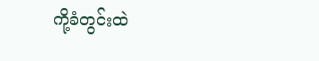ကို့ခံတွင်းထဲ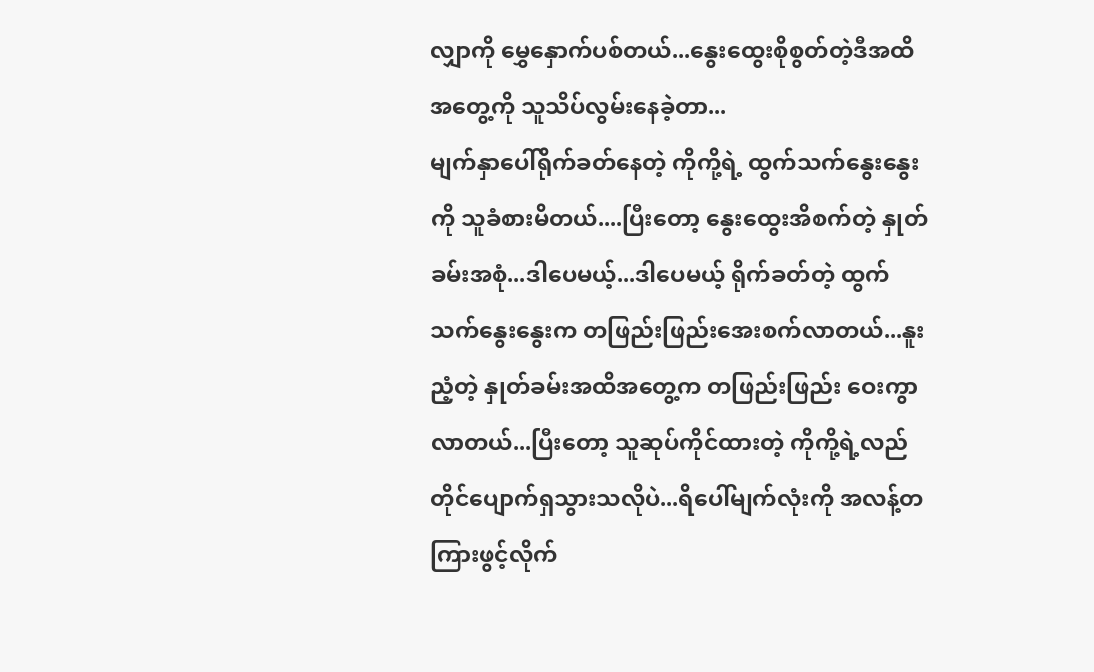လျှာကို မွှေနှောက်ပစ်တယ်...နွေးထွေးစိုစွတ်တဲ့ဒီအထိအတွေ့ကို သူသိပ်လွမ်းနေခဲ့တာ...
မျက်နှာပေါ်ရိုက်ခတ်နေတဲ့ ကိုကို့ရဲ့ ထွက်သက်နွေးနွေးကို သူခံစားမိတယ်....ပြီးတော့ နွေးထွေးအိစက်တဲ့ နှုတ်ခမ်းအစုံ...ဒါပေမယ့်...ဒါပေမယ့် ရိုက်ခတ်တဲ့ ထွက်သက်နွေးနွေးက တဖြည်းဖြည်းအေးစက်လာတယ်...နူးညံ့တဲ့ နှုတ်ခမ်းအထိအတွေ့က တဖြည်းဖြည်း ဝေးကွာလာတယ်...ပြီးတော့ သူဆုပ်ကိုင်ထားတဲ့ ကိုကို့ရဲ့လည်တိုင်ပျောက်ရှသွားသလိုပဲ...ရိပေါ်မျက်လုံးကို အလန့်တကြားဖွင့်လိုက်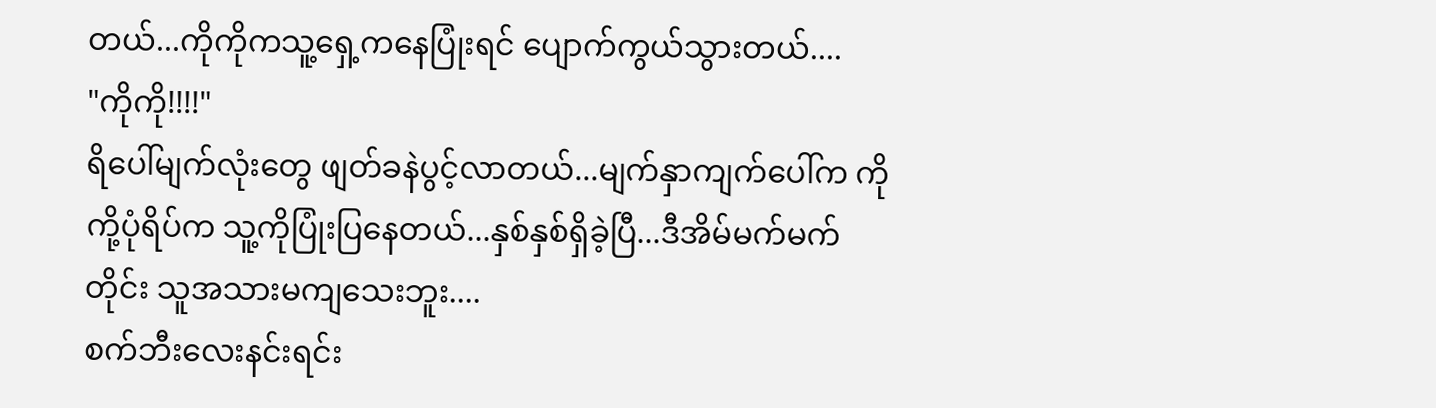တယ်...ကိုကိုကသူ့ရှေ့ကနေပြုံးရင် ပျောက်ကွယ်သွားတယ်....
"ကိုကို!!!!"
ရိပေါ်မျက်လုံးတွေ ဖျတ်ခနဲပွင့်လာတယ်...မျက်နှာကျက်ပေါ်က ကိုကို့ပုံရိပ်က သူ့ကိုပြုံးပြနေတယ်...နှစ်နှစ်ရှိခဲ့ပြီ...ဒီအိမ်မက်မက်တိုင်း သူအသားမကျသေးဘူး....
စက်ဘီးလေးနင်းရင်း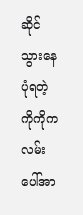ဆိုင်သွားနေပုံရတဲ့ ကိုကိုက လမ်းပေါ်အာ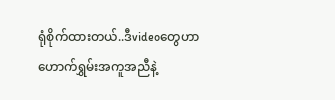ရုံစိုက်ထားတယ်..ဒီvideoတွေဟာ ဟောက်ရွှမ်းအကူအညီနဲ့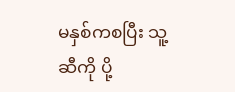မနှစ်ကစပြီး သူ့ဆီကို ပို့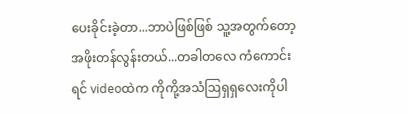ပေးခိုင်းခဲ့တာ...ဘာပဲဖြစ်ဖြစ် သူ့အတွက်တော့ အဖိုးတန်လွန်းတယ်...တခါတလေ ကံကောင်းရင် videoထဲက ကိုကို့အသံဩရှရှလေးကိုပါ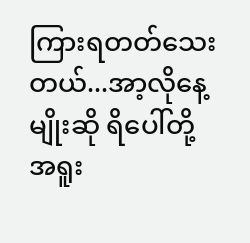ကြားရတတ်သေးတယ်...အာ့လိုနေ့မျိုးဆို ရိပေါ်တို့ အရူး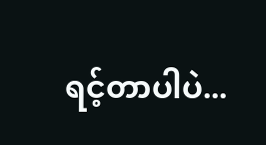ရင့်တာပါပဲ...